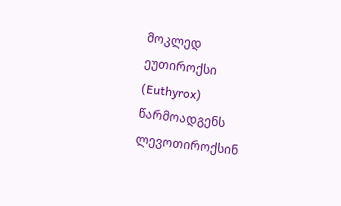მოკლედ
ეუთიროქსი (Euthyrox) წარმოადგენს ლევოთიროქსინ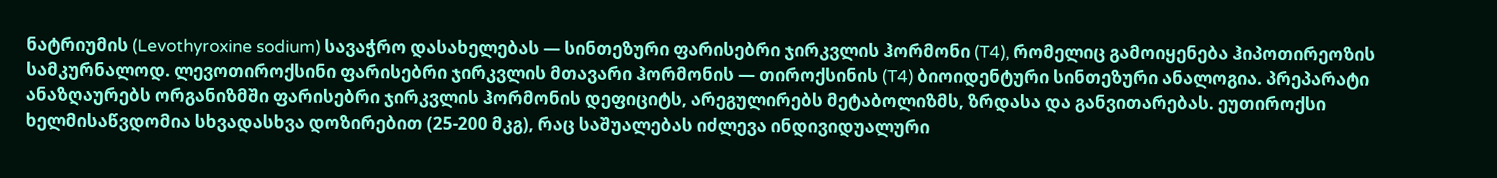ნატრიუმის (Levothyroxine sodium) სავაჭრო დასახელებას — სინთეზური ფარისებრი ჯირკვლის ჰორმონი (T4), რომელიც გამოიყენება ჰიპოთირეოზის სამკურნალოდ. ლევოთიროქსინი ფარისებრი ჯირკვლის მთავარი ჰორმონის — თიროქსინის (T4) ბიოიდენტური სინთეზური ანალოგია. პრეპარატი ანაზღაურებს ორგანიზმში ფარისებრი ჯირკვლის ჰორმონის დეფიციტს, არეგულირებს მეტაბოლიზმს, ზრდასა და განვითარებას. ეუთიროქსი ხელმისაწვდომია სხვადასხვა დოზირებით (25-200 მკგ), რაც საშუალებას იძლევა ინდივიდუალური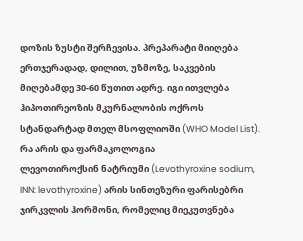დოზის ზუსტი შერჩევისა. პრეპარატი მიიღება ერთჯერადად, დილით, უზმოზე, საკვების მიღებამდე 30-60 წუთით ადრე. იგი ითვლება ჰიპოთირეოზის მკურნალობის ოქროს სტანდარტად მთელ მსოფლიოში (WHO Model List).
რა არის და ფარმაკოლოგია
ლევოთიროქსინ ნატრიუმი (Levothyroxine sodium, INN: levothyroxine) არის სინთეზური ფარისებრი ჯირკვლის ჰორმონი, რომელიც მიეკუთვნება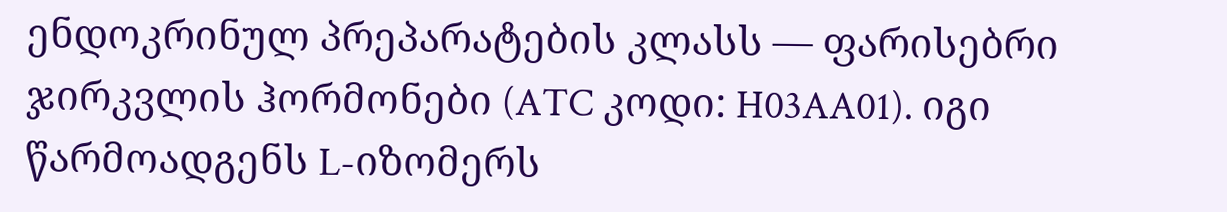ენდოკრინულ პრეპარატების კლასს — ფარისებრი ჯირკვლის ჰორმონები (ATC კოდი: H03AA01). იგი წარმოადგენს L-იზომერს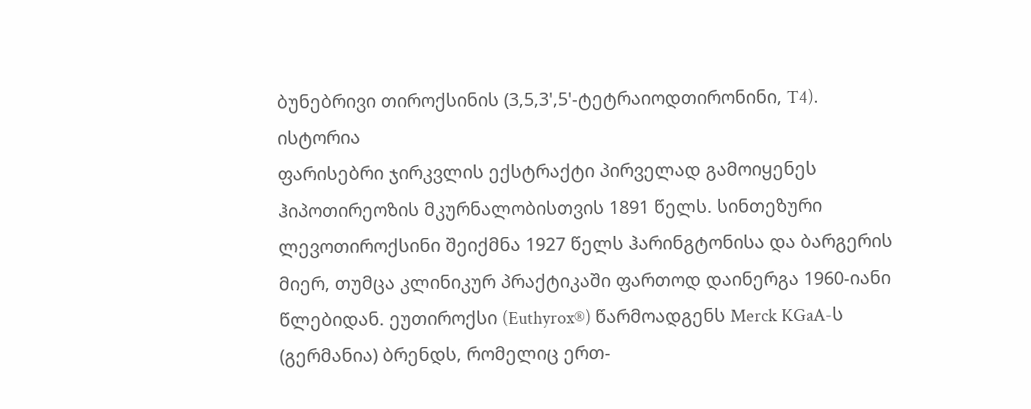ბუნებრივი თიროქსინის (3,5,3',5'-ტეტრაიოდთირონინი, T4).
ისტორია
ფარისებრი ჯირკვლის ექსტრაქტი პირველად გამოიყენეს ჰიპოთირეოზის მკურნალობისთვის 1891 წელს. სინთეზური ლევოთიროქსინი შეიქმნა 1927 წელს ჰარინგტონისა და ბარგერის მიერ, თუმცა კლინიკურ პრაქტიკაში ფართოდ დაინერგა 1960-იანი წლებიდან. ეუთიროქსი (Euthyrox®) წარმოადგენს Merck KGaA-ს (გერმანია) ბრენდს, რომელიც ერთ-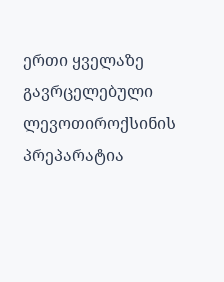ერთი ყველაზე გავრცელებული ლევოთიროქსინის პრეპარატია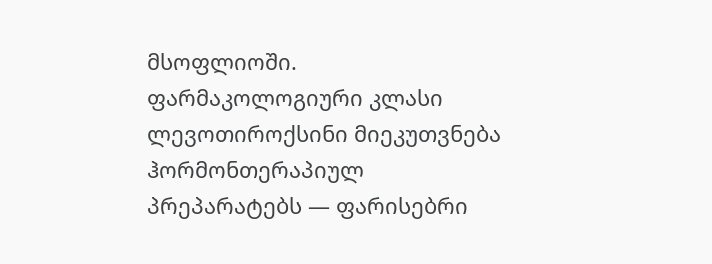მსოფლიოში.
ფარმაკოლოგიური კლასი
ლევოთიროქსინი მიეკუთვნება ჰორმონთერაპიულ პრეპარატებს — ფარისებრი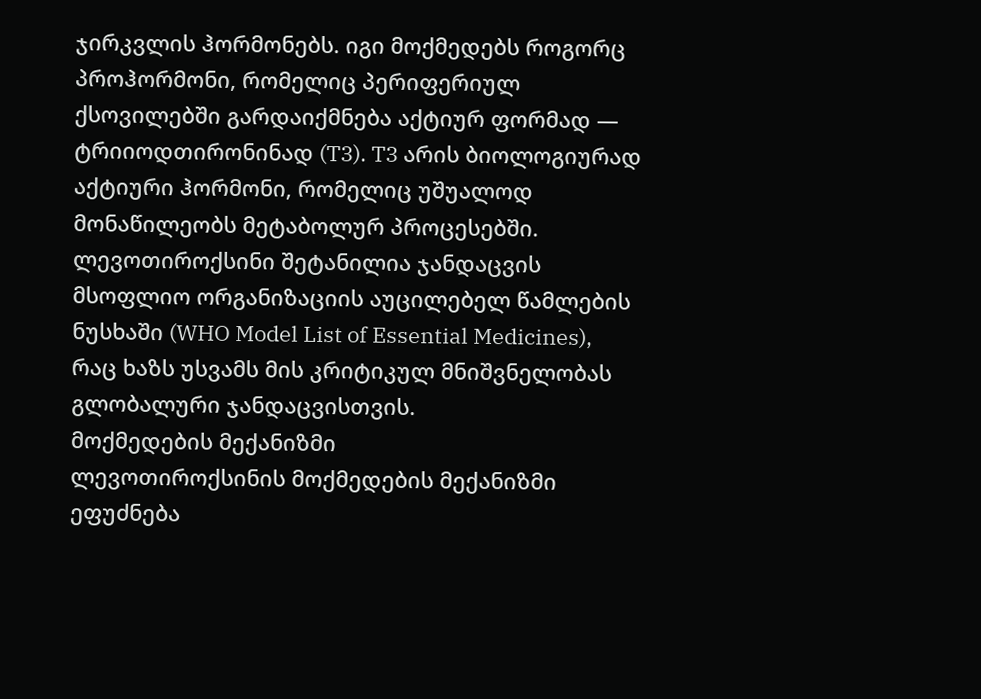ჯირკვლის ჰორმონებს. იგი მოქმედებს როგორც პროჰორმონი, რომელიც პერიფერიულ ქსოვილებში გარდაიქმნება აქტიურ ფორმად — ტრიიოდთირონინად (T3). T3 არის ბიოლოგიურად აქტიური ჰორმონი, რომელიც უშუალოდ მონაწილეობს მეტაბოლურ პროცესებში.
ლევოთიროქსინი შეტანილია ჯანდაცვის მსოფლიო ორგანიზაციის აუცილებელ წამლების ნუსხაში (WHO Model List of Essential Medicines), რაც ხაზს უსვამს მის კრიტიკულ მნიშვნელობას გლობალური ჯანდაცვისთვის.
მოქმედების მექანიზმი
ლევოთიროქსინის მოქმედების მექანიზმი ეფუძნება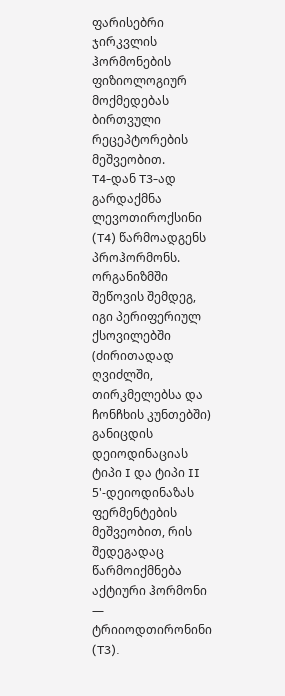ფარისებრი ჯირკვლის ჰორმონების ფიზიოლოგიურ მოქმედებას ბირთვული რეცეპტორების მეშვეობით.
T4-დან T3-ად გარდაქმნა
ლევოთიროქსინი (T4) წარმოადგენს პროჰორმონს. ორგანიზმში შეწოვის შემდეგ, იგი პერიფერიულ ქსოვილებში (ძირითადად ღვიძლში, თირკმელებსა და ჩონჩხის კუნთებში) განიცდის დეიოდინაციას ტიპი I და ტიპი II 5'-დეიოდინაზას ფერმენტების მეშვეობით, რის შედეგადაც წარმოიქმნება აქტიური ჰორმონი — ტრიიოდთირონინი (T3).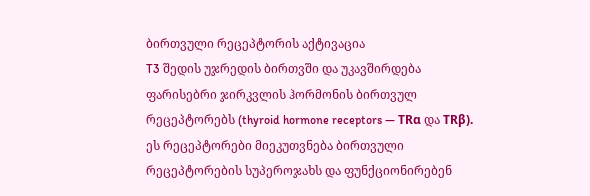ბირთვული რეცეპტორის აქტივაცია
T3 შედის უჯრედის ბირთვში და უკავშირდება ფარისებრი ჯირკვლის ჰორმონის ბირთვულ რეცეპტორებს (thyroid hormone receptors — TRα და TRβ). ეს რეცეპტორები მიეკუთვნება ბირთვული რეცეპტორების სუპეროჯახს და ფუნქციონირებენ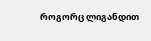როგორც ლიგანდით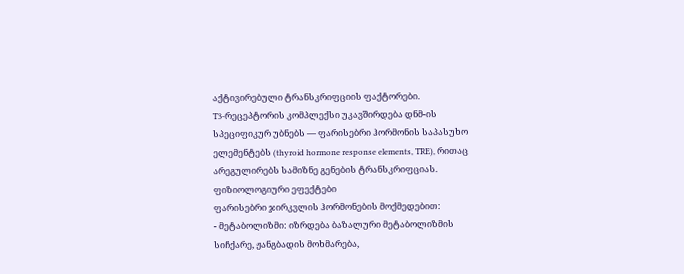აქტივირებული ტრანსკრიფციის ფაქტორები.
T3-რეცეპტორის კომპლექსი უკავშირდება დნმ-ის სპეციფიკურ უბნებს — ფარისებრი ჰორმონის საპასუხო ელემენტებს (thyroid hormone response elements, TRE), რითაც არეგულირებს სამიზნე გენების ტრანსკრიფციას.
ფიზიოლოგიური ეფექტები
ფარისებრი ჯირკვლის ჰორმონების მოქმედებით:
- მეტაბოლიზმი: იზრდება ბაზალური მეტაბოლიზმის სიჩქარე, ჟანგბადის მოხმარება,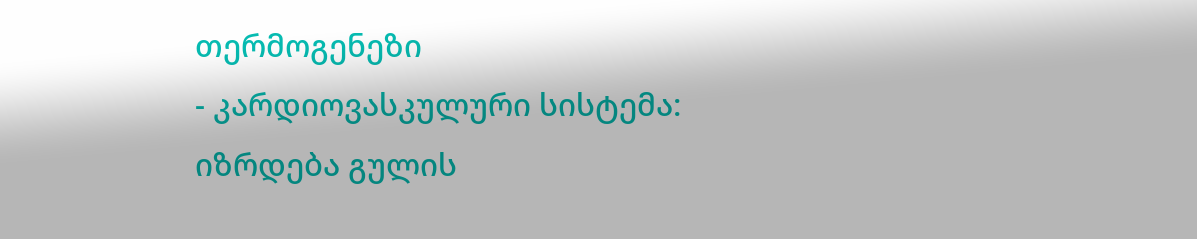თერმოგენეზი
- კარდიოვასკულური სისტემა: იზრდება გულის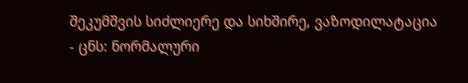შეკუმშვის სიძლიერე და სიხშირე, ვაზოდილატაცია
- ცნს: ნორმალური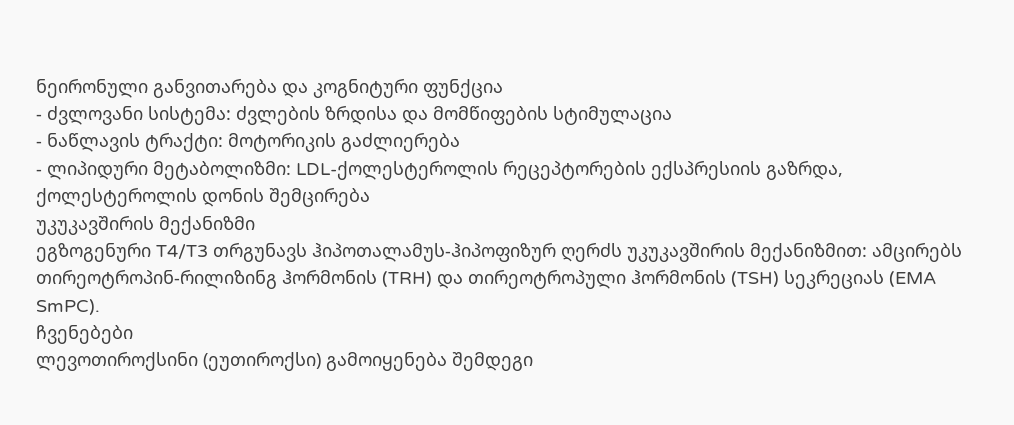ნეირონული განვითარება და კოგნიტური ფუნქცია
- ძვლოვანი სისტემა: ძვლების ზრდისა და მომწიფების სტიმულაცია
- ნაწლავის ტრაქტი: მოტორიკის გაძლიერება
- ლიპიდური მეტაბოლიზმი: LDL-ქოლესტეროლის რეცეპტორების ექსპრესიის გაზრდა, ქოლესტეროლის დონის შემცირება
უკუკავშირის მექანიზმი
ეგზოგენური T4/T3 თრგუნავს ჰიპოთალამუს-ჰიპოფიზურ ღერძს უკუკავშირის მექანიზმით: ამცირებს თირეოტროპინ-რილიზინგ ჰორმონის (TRH) და თირეოტროპული ჰორმონის (TSH) სეკრეციას (EMA SmPC).
ჩვენებები
ლევოთიროქსინი (ეუთიროქსი) გამოიყენება შემდეგი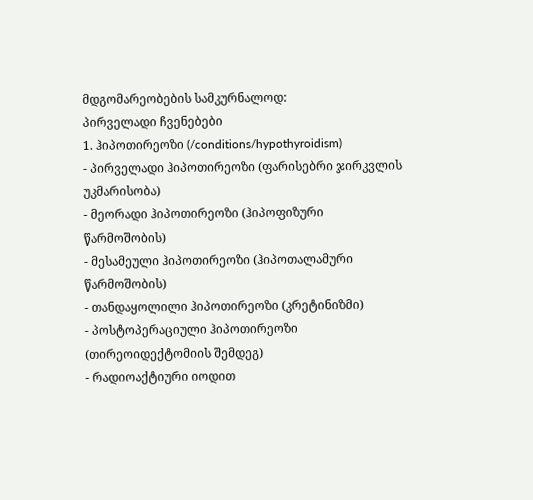მდგომარეობების სამკურნალოდ:
პირველადი ჩვენებები
1. ჰიპოთირეოზი (/conditions/hypothyroidism)
- პირველადი ჰიპოთირეოზი (ფარისებრი ჯირკვლის უკმარისობა)
- მეორადი ჰიპოთირეოზი (ჰიპოფიზური წარმოშობის)
- მესამეული ჰიპოთირეოზი (ჰიპოთალამური წარმოშობის)
- თანდაყოლილი ჰიპოთირეოზი (კრეტინიზმი)
- პოსტოპერაციული ჰიპოთირეოზი (თირეოიდექტომიის შემდეგ)
- რადიოაქტიური იოდით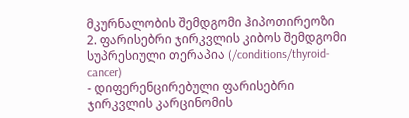მკურნალობის შემდგომი ჰიპოთირეოზი
2. ფარისებრი ჯირკვლის კიბოს შემდგომი სუპრესიული თერაპია (/conditions/thyroid-cancer)
- დიფერენცირებული ფარისებრი ჯირკვლის კარცინომის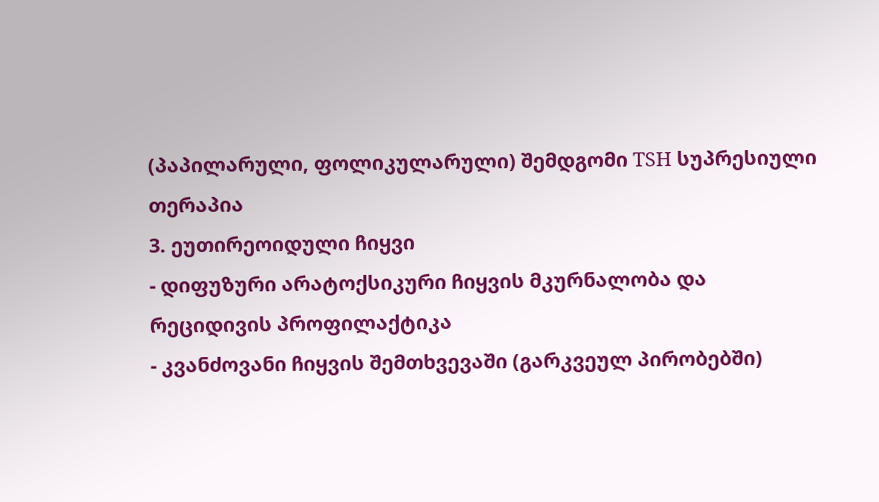(პაპილარული, ფოლიკულარული) შემდგომი TSH სუპრესიული თერაპია
3. ეუთირეოიდული ჩიყვი
- დიფუზური არატოქსიკური ჩიყვის მკურნალობა და რეციდივის პროფილაქტიკა
- კვანძოვანი ჩიყვის შემთხვევაში (გარკვეულ პირობებში)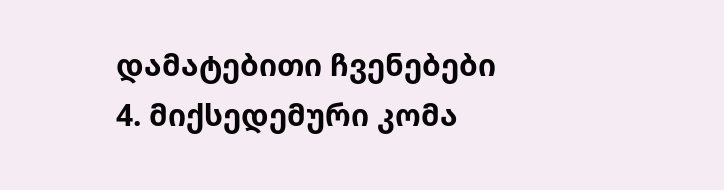დამატებითი ჩვენებები
4. მიქსედემური კომა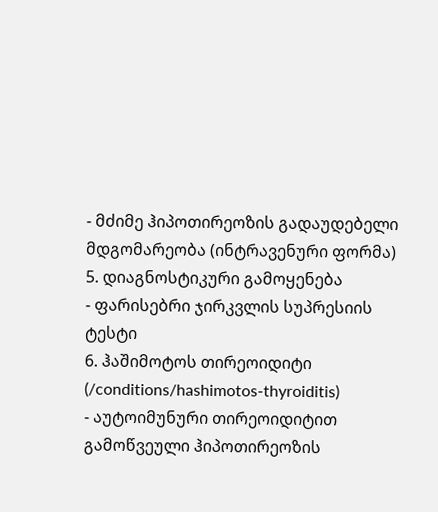- მძიმე ჰიპოთირეოზის გადაუდებელი მდგომარეობა (ინტრავენური ფორმა)
5. დიაგნოსტიკური გამოყენება
- ფარისებრი ჯირკვლის სუპრესიის ტესტი
6. ჰაშიმოტოს თირეოიდიტი (/conditions/hashimotos-thyroiditis)
- აუტოიმუნური თირეოიდიტით გამოწვეული ჰიპოთირეოზის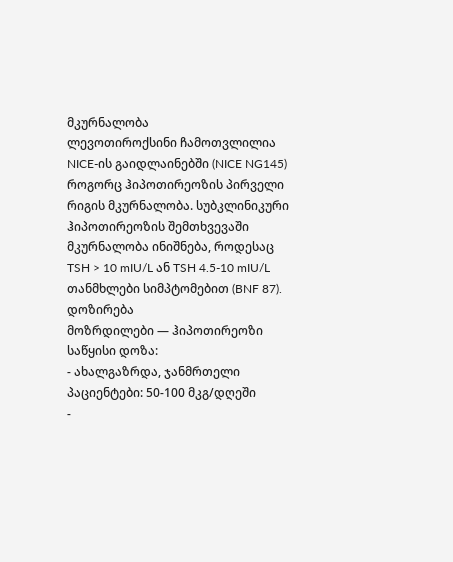მკურნალობა
ლევოთიროქსინი ჩამოთვლილია NICE-ის გაიდლაინებში (NICE NG145) როგორც ჰიპოთირეოზის პირველი რიგის მკურნალობა. სუბკლინიკური ჰიპოთირეოზის შემთხვევაში მკურნალობა ინიშნება, როდესაც TSH > 10 mIU/L ან TSH 4.5-10 mIU/L თანმხლები სიმპტომებით (BNF 87).
დოზირება
მოზრდილები — ჰიპოთირეოზი
საწყისი დოზა:
- ახალგაზრდა, ჯანმრთელი პაციენტები: 50-100 მკგ/დღეში
-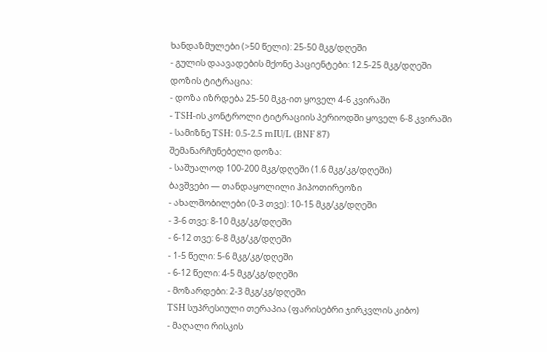ხანდაზმულები (>50 წელი): 25-50 მკგ/დღეში
- გულის დაავადების მქონე პაციენტები: 12.5-25 მკგ/დღეში
დოზის ტიტრაცია:
- დოზა იზრდება 25-50 მკგ-ით ყოველ 4-6 კვირაში
- TSH-ის კონტროლი ტიტრაციის პერიოდში ყოველ 6-8 კვირაში
- სამიზნე TSH: 0.5-2.5 mIU/L (BNF 87)
შემანარჩუნებელი დოზა:
- საშუალოდ 100-200 მკგ/დღეში (1.6 მკგ/კგ/დღეში)
ბავშვები — თანდაყოლილი ჰიპოთირეოზი
- ახალშობილები (0-3 თვე): 10-15 მკგ/კგ/დღეში
- 3-6 თვე: 8-10 მკგ/კგ/დღეში
- 6-12 თვე: 6-8 მკგ/კგ/დღეში
- 1-5 წელი: 5-6 მკგ/კგ/დღეში
- 6-12 წელი: 4-5 მკგ/კგ/დღეში
- მოზარდები: 2-3 მკგ/კგ/დღეში
TSH სუპრესიული თერაპია (ფარისებრი ჯირკვლის კიბო)
- მაღალი რისკის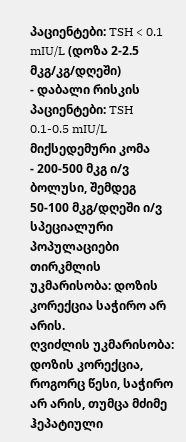პაციენტები: TSH < 0.1 mIU/L (დოზა 2-2.5 მკგ/კგ/დღეში)
- დაბალი რისკის პაციენტები: TSH 0.1-0.5 mIU/L
მიქსედემური კომა
- 200-500 მკგ ი/ვ ბოლუსი, შემდეგ 50-100 მკგ/დღეში ი/ვ
სპეციალური პოპულაციები
თირკმლის უკმარისობა: დოზის კორექცია საჭირო არ არის.
ღვიძლის უკმარისობა: დოზის კორექცია, როგორც წესი, საჭირო არ არის, თუმცა მძიმე ჰეპატიული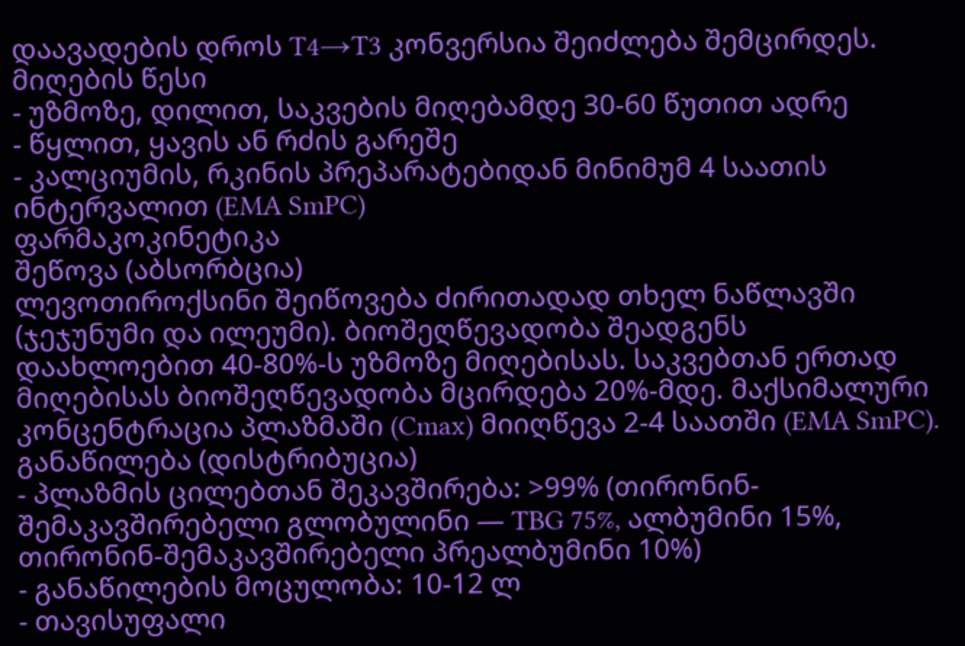დაავადების დროს T4→T3 კონვერსია შეიძლება შემცირდეს.
მიღების წესი
- უზმოზე, დილით, საკვების მიღებამდე 30-60 წუთით ადრე
- წყლით, ყავის ან რძის გარეშე
- კალციუმის, რკინის პრეპარატებიდან მინიმუმ 4 საათის ინტერვალით (EMA SmPC)
ფარმაკოკინეტიკა
შეწოვა (აბსორბცია)
ლევოთიროქსინი შეიწოვება ძირითადად თხელ ნაწლავში (ჯეჯუნუმი და ილეუმი). ბიოშეღწევადობა შეადგენს დაახლოებით 40-80%-ს უზმოზე მიღებისას. საკვებთან ერთად მიღებისას ბიოშეღწევადობა მცირდება 20%-მდე. მაქსიმალური კონცენტრაცია პლაზმაში (Cmax) მიიღწევა 2-4 საათში (EMA SmPC).
განაწილება (დისტრიბუცია)
- პლაზმის ცილებთან შეკავშირება: >99% (თირონინ-შემაკავშირებელი გლობულინი — TBG 75%, ალბუმინი 15%, თირონინ-შემაკავშირებელი პრეალბუმინი 10%)
- განაწილების მოცულობა: 10-12 ლ
- თავისუფალი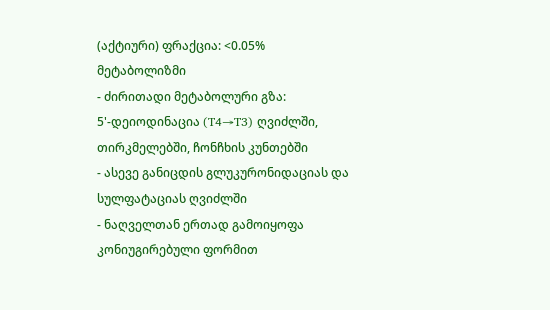(აქტიური) ფრაქცია: <0.05%
მეტაბოლიზმი
- ძირითადი მეტაბოლური გზა: 5'-დეიოდინაცია (T4→T3) ღვიძლში, თირკმელებში, ჩონჩხის კუნთებში
- ასევე განიცდის გლუკურონიდაციას და სულფატაციას ღვიძლში
- ნაღველთან ერთად გამოიყოფა კონიუგირებული ფორმით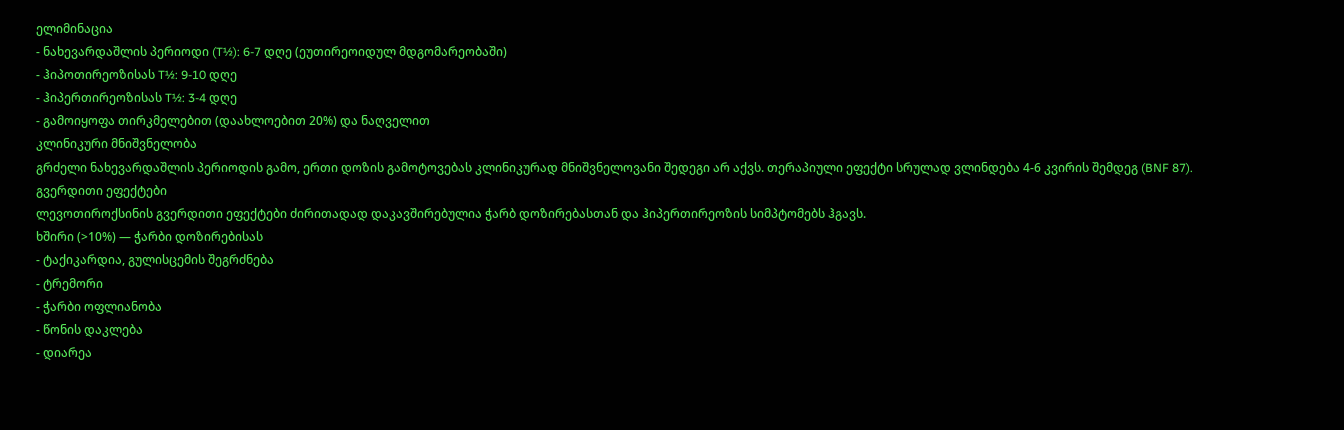ელიმინაცია
- ნახევარდაშლის პერიოდი (T½): 6-7 დღე (ეუთირეოიდულ მდგომარეობაში)
- ჰიპოთირეოზისას T½: 9-10 დღე
- ჰიპერთირეოზისას T½: 3-4 დღე
- გამოიყოფა თირკმელებით (დაახლოებით 20%) და ნაღველით
კლინიკური მნიშვნელობა
გრძელი ნახევარდაშლის პერიოდის გამო, ერთი დოზის გამოტოვებას კლინიკურად მნიშვნელოვანი შედეგი არ აქვს. თერაპიული ეფექტი სრულად ვლინდება 4-6 კვირის შემდეგ (BNF 87).
გვერდითი ეფექტები
ლევოთიროქსინის გვერდითი ეფექტები ძირითადად დაკავშირებულია ჭარბ დოზირებასთან და ჰიპერთირეოზის სიმპტომებს ჰგავს.
ხშირი (>10%) — ჭარბი დოზირებისას
- ტაქიკარდია, გულისცემის შეგრძნება
- ტრემორი
- ჭარბი ოფლიანობა
- წონის დაკლება
- დიარეა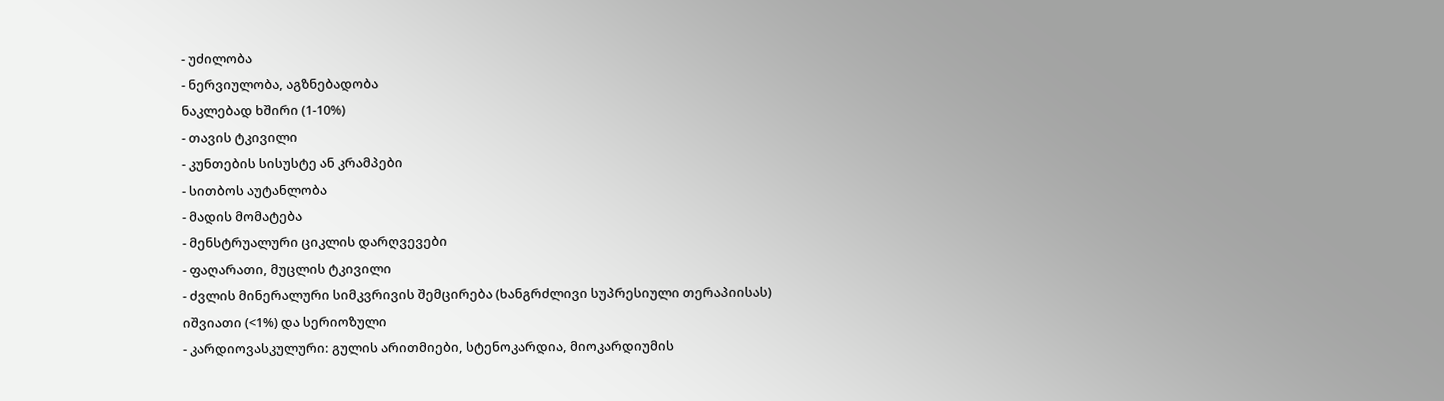- უძილობა
- ნერვიულობა, აგზნებადობა
ნაკლებად ხშირი (1-10%)
- თავის ტკივილი
- კუნთების სისუსტე ან კრამპები
- სითბოს აუტანლობა
- მადის მომატება
- მენსტრუალური ციკლის დარღვევები
- ფაღარათი, მუცლის ტკივილი
- ძვლის მინერალური სიმკვრივის შემცირება (ხანგრძლივი სუპრესიული თერაპიისას)
იშვიათი (<1%) და სერიოზული
- კარდიოვასკულური: გულის არითმიები, სტენოკარდია, მიოკარდიუმის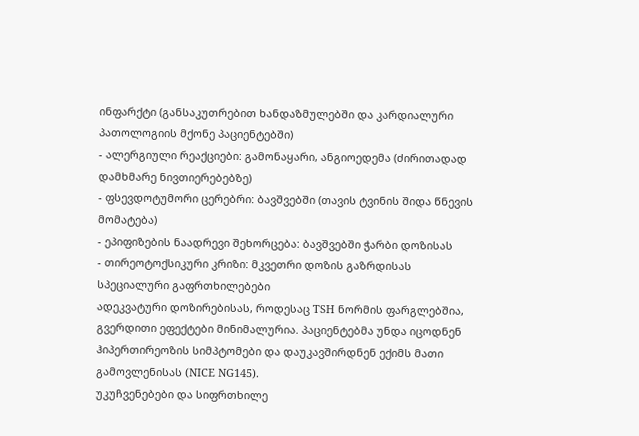ინფარქტი (განსაკუთრებით ხანდაზმულებში და კარდიალური პათოლოგიის მქონე პაციენტებში)
- ალერგიული რეაქციები: გამონაყარი, ანგიოედემა (ძირითადად დამხმარე ნივთიერებებზე)
- ფსევდოტუმორი ცერებრი: ბავშვებში (თავის ტვინის შიდა წნევის მომატება)
- ეპიფიზების ნაადრევი შეხორცება: ბავშვებში ჭარბი დოზისას
- თირეოტოქსიკური კრიზი: მკვეთრი დოზის გაზრდისას
სპეციალური გაფრთხილებები
ადეკვატური დოზირებისას, როდესაც TSH ნორმის ფარგლებშია, გვერდითი ეფექტები მინიმალურია. პაციენტებმა უნდა იცოდნენ ჰიპერთირეოზის სიმპტომები და დაუკავშირდნენ ექიმს მათი გამოვლენისას (NICE NG145).
უკუჩვენებები და სიფრთხილე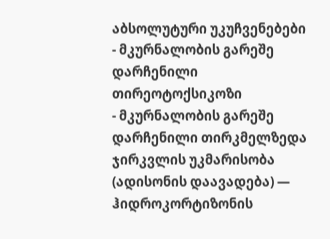აბსოლუტური უკუჩვენებები
- მკურნალობის გარეშე დარჩენილი თირეოტოქსიკოზი
- მკურნალობის გარეშე დარჩენილი თირკმელზედა ჯირკვლის უკმარისობა (ადისონის დაავადება) — ჰიდროკორტიზონის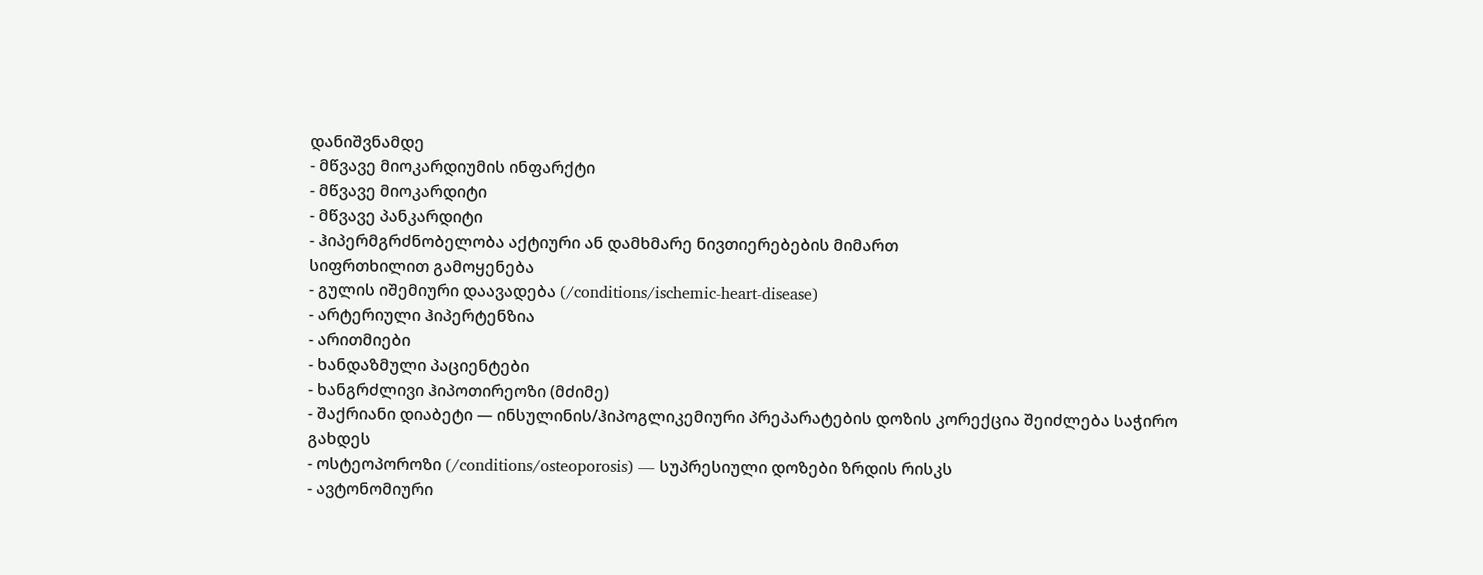დანიშვნამდე
- მწვავე მიოკარდიუმის ინფარქტი
- მწვავე მიოკარდიტი
- მწვავე პანკარდიტი
- ჰიპერმგრძნობელობა აქტიური ან დამხმარე ნივთიერებების მიმართ
სიფრთხილით გამოყენება
- გულის იშემიური დაავადება (/conditions/ischemic-heart-disease)
- არტერიული ჰიპერტენზია
- არითმიები
- ხანდაზმული პაციენტები
- ხანგრძლივი ჰიპოთირეოზი (მძიმე)
- შაქრიანი დიაბეტი — ინსულინის/ჰიპოგლიკემიური პრეპარატების დოზის კორექცია შეიძლება საჭირო გახდეს
- ოსტეოპოროზი (/conditions/osteoporosis) — სუპრესიული დოზები ზრდის რისკს
- ავტონომიური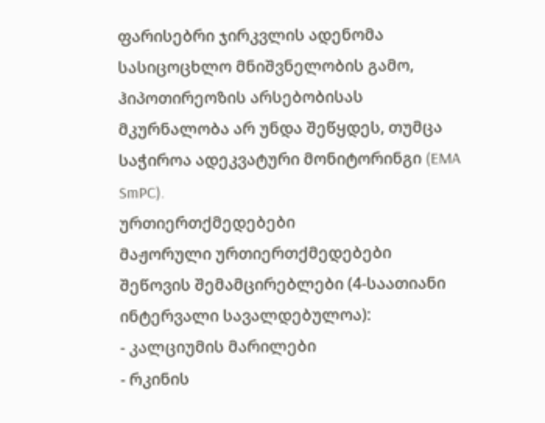ფარისებრი ჯირკვლის ადენომა
სასიცოცხლო მნიშვნელობის გამო, ჰიპოთირეოზის არსებობისას მკურნალობა არ უნდა შეწყდეს, თუმცა საჭიროა ადეკვატური მონიტორინგი (EMA SmPC).
ურთიერთქმედებები
მაჟორული ურთიერთქმედებები
შეწოვის შემამცირებლები (4-საათიანი ინტერვალი სავალდებულოა):
- კალციუმის მარილები
- რკინის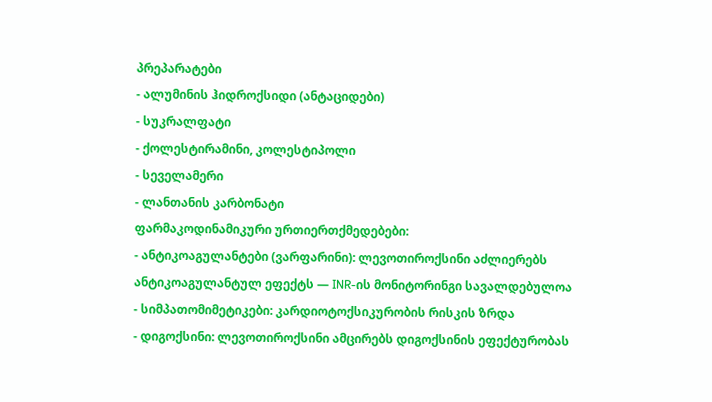პრეპარატები
- ალუმინის ჰიდროქსიდი (ანტაციდები)
- სუკრალფატი
- ქოლესტირამინი, კოლესტიპოლი
- სეველამერი
- ლანთანის კარბონატი
ფარმაკოდინამიკური ურთიერთქმედებები:
- ანტიკოაგულანტები (ვარფარინი): ლევოთიროქსინი აძლიერებს ანტიკოაგულანტულ ეფექტს — INR-ის მონიტორინგი სავალდებულოა
- სიმპათომიმეტიკები: კარდიოტოქსიკურობის რისკის ზრდა
- დიგოქსინი: ლევოთიროქსინი ამცირებს დიგოქსინის ეფექტურობას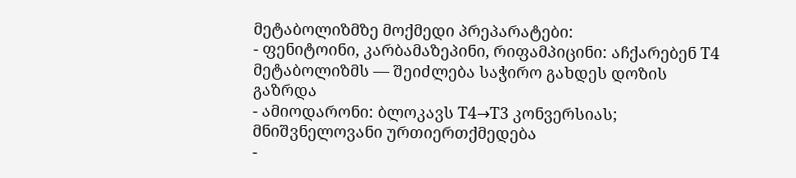მეტაბოლიზმზე მოქმედი პრეპარატები:
- ფენიტოინი, კარბამაზეპინი, რიფამპიცინი: აჩქარებენ T4 მეტაბოლიზმს — შეიძლება საჭირო გახდეს დოზის გაზრდა
- ამიოდარონი: ბლოკავს T4→T3 კონვერსიას; მნიშვნელოვანი ურთიერთქმედება
-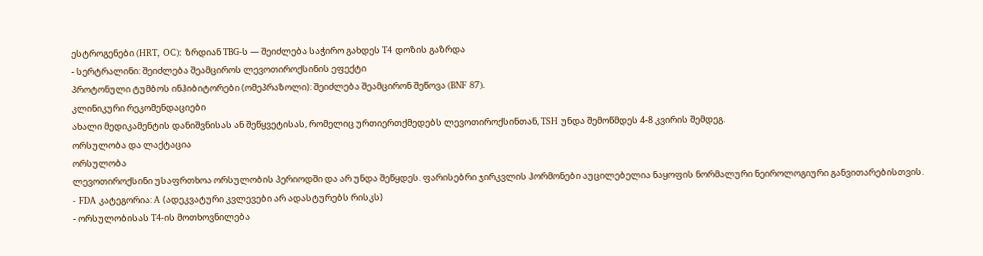ესტროგენები (HRT, OC): ზრდიან TBG-ს — შეიძლება საჭირო გახდეს T4 დოზის გაზრდა
- სერტრალინი: შეიძლება შეამციროს ლევოთიროქსინის ეფექტი
პროტონული ტუმბოს ინჰიბიტორები (ომეპრაზოლი): შეიძლება შეამცირონ შეწოვა (BNF 87).
კლინიკური რეკომენდაციები
ახალი მედიკამენტის დანიშვნისას ან შეწყვეტისას, რომელიც ურთიერთქმედებს ლევოთიროქსინთან, TSH უნდა შემოწმდეს 4-8 კვირის შემდეგ.
ორსულობა და ლაქტაცია
ორსულობა
ლევოთიროქსინი უსაფრთხოა ორსულობის პერიოდში და არ უნდა შეწყდეს. ფარისებრი ჯირკვლის ჰორმონები აუცილებელია ნაყოფის ნორმალური ნეიროლოგიური განვითარებისთვის.
- FDA კატეგორია: A (ადეკვატური კვლევები არ ადასტურებს რისკს)
- ორსულობისას T4-ის მოთხოვნილება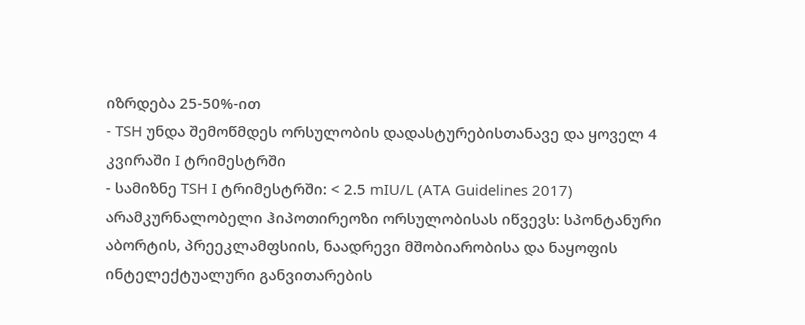იზრდება 25-50%-ით
- TSH უნდა შემოწმდეს ორსულობის დადასტურებისთანავე და ყოველ 4 კვირაში I ტრიმესტრში
- სამიზნე TSH I ტრიმესტრში: < 2.5 mIU/L (ATA Guidelines 2017)
არამკურნალობელი ჰიპოთირეოზი ორსულობისას იწვევს: სპონტანური აბორტის, პრეეკლამფსიის, ნაადრევი მშობიარობისა და ნაყოფის ინტელექტუალური განვითარების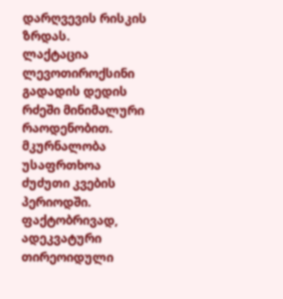დარღვევის რისკის ზრდას.
ლაქტაცია
ლევოთიროქსინი გადადის დედის რძეში მინიმალური რაოდენობით. მკურნალობა უსაფრთხოა ძუძუთი კვების პერიოდში. ფაქტობრივად, ადეკვატური თირეოიდული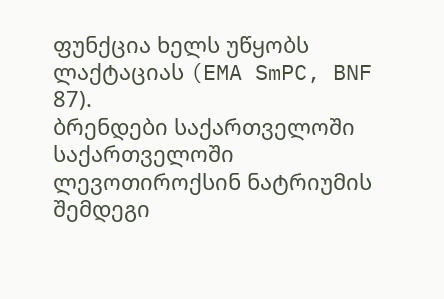ფუნქცია ხელს უწყობს ლაქტაციას (EMA SmPC, BNF 87).
ბრენდები საქართველოში
საქართველოში ლევოთიროქსინ ნატრიუმის შემდეგი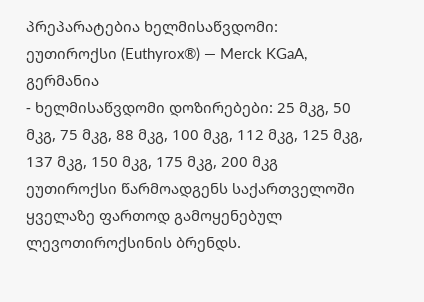პრეპარატებია ხელმისაწვდომი:
ეუთიროქსი (Euthyrox®) — Merck KGaA, გერმანია
- ხელმისაწვდომი დოზირებები: 25 მკგ, 50 მკგ, 75 მკგ, 88 მკგ, 100 მკგ, 112 მკგ, 125 მკგ, 137 მკგ, 150 მკგ, 175 მკგ, 200 მკგ
ეუთიროქსი წარმოადგენს საქართველოში ყველაზე ფართოდ გამოყენებულ ლევოთიროქსინის ბრენდს.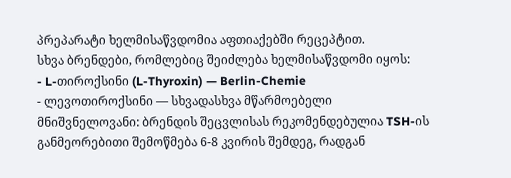პრეპარატი ხელმისაწვდომია აფთიაქებში რეცეპტით.
სხვა ბრენდები, რომლებიც შეიძლება ხელმისაწვდომი იყოს:
- L-თიროქსინი (L-Thyroxin) — Berlin-Chemie
- ლევოთიროქსინი — სხვადასხვა მწარმოებელი
მნიშვნელოვანი: ბრენდის შეცვლისას რეკომენდებულია TSH-ის განმეორებითი შემოწმება 6-8 კვირის შემდეგ, რადგან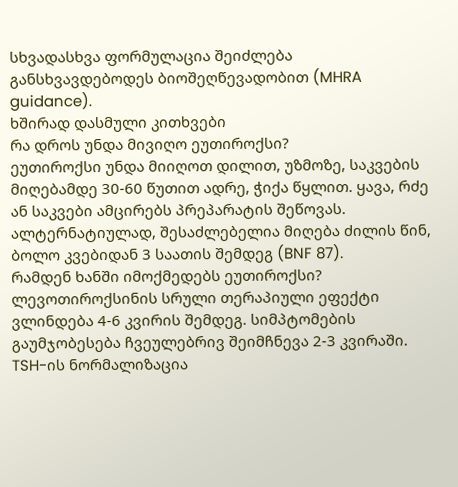სხვადასხვა ფორმულაცია შეიძლება განსხვავდებოდეს ბიოშეღწევადობით (MHRA guidance).
ხშირად დასმული კითხვები
რა დროს უნდა მივიღო ეუთიროქსი?
ეუთიროქსი უნდა მიიღოთ დილით, უზმოზე, საკვების მიღებამდე 30-60 წუთით ადრე, ჭიქა წყლით. ყავა, რძე ან საკვები ამცირებს პრეპარატის შეწოვას. ალტერნატიულად, შესაძლებელია მიღება ძილის წინ, ბოლო კვებიდან 3 საათის შემდეგ (BNF 87).
რამდენ ხანში იმოქმედებს ეუთიროქსი?
ლევოთიროქსინის სრული თერაპიული ეფექტი ვლინდება 4-6 კვირის შემდეგ. სიმპტომების გაუმჯობესება ჩვეულებრივ შეიმჩნევა 2-3 კვირაში. TSH-ის ნორმალიზაცია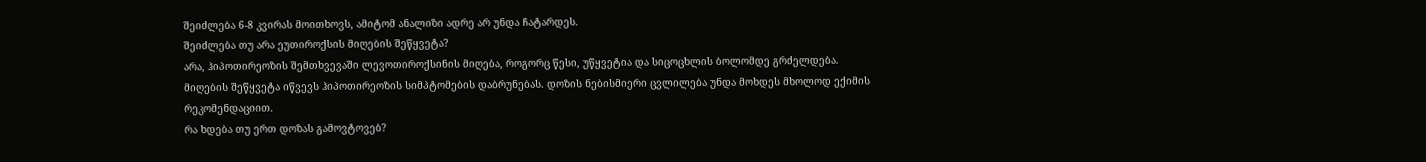შეიძლება 6-8 კვირას მოითხოვს, ამიტომ ანალიზი ადრე არ უნდა ჩატარდეს.
შეიძლება თუ არა ეუთიროქსის მიღების შეწყვეტა?
არა, ჰიპოთირეოზის შემთხვევაში ლევოთიროქსინის მიღება, როგორც წესი, უწყვეტია და სიცოცხლის ბოლომდე გრძელდება. მიღების შეწყვეტა იწვევს ჰიპოთირეოზის სიმპტომების დაბრუნებას. დოზის ნებისმიერი ცვლილება უნდა მოხდეს მხოლოდ ექიმის რეკომენდაციით.
რა ხდება თუ ერთ დოზას გამოვტოვებ?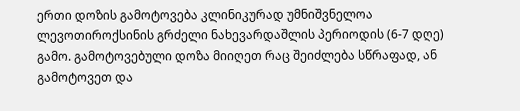ერთი დოზის გამოტოვება კლინიკურად უმნიშვნელოა ლევოთიროქსინის გრძელი ნახევარდაშლის პერიოდის (6-7 დღე) გამო. გამოტოვებული დოზა მიიღეთ რაც შეიძლება სწრაფად, ან გამოტოვეთ და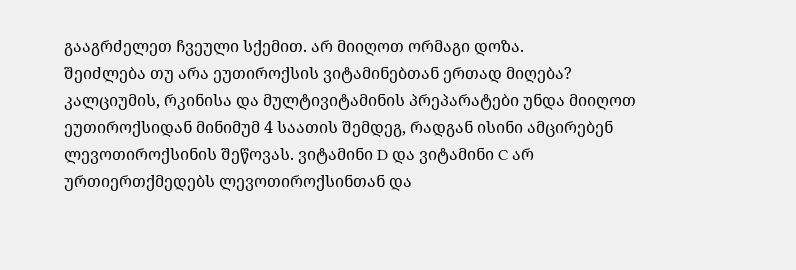გააგრძელეთ ჩვეული სქემით. არ მიიღოთ ორმაგი დოზა.
შეიძლება თუ არა ეუთიროქსის ვიტამინებთან ერთად მიღება?
კალციუმის, რკინისა და მულტივიტამინის პრეპარატები უნდა მიიღოთ ეუთიროქსიდან მინიმუმ 4 საათის შემდეგ, რადგან ისინი ამცირებენ ლევოთიროქსინის შეწოვას. ვიტამინი D და ვიტამინი C არ ურთიერთქმედებს ლევოთიროქსინთან და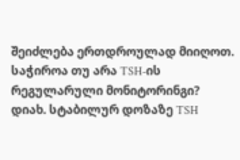შეიძლება ერთდროულად მიიღოთ.
საჭიროა თუ არა TSH-ის რეგულარული მონიტორინგი?
დიახ. სტაბილურ დოზაზე TSH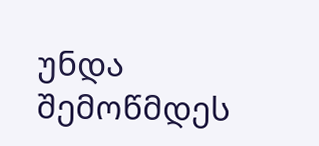უნდა შემოწმდეს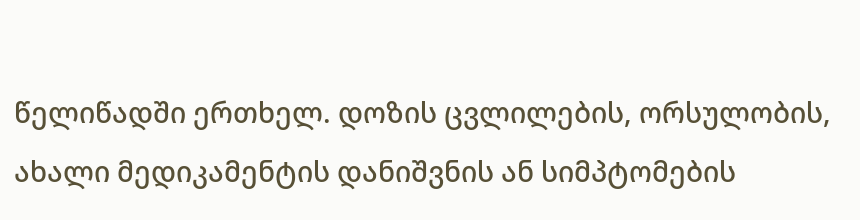წელიწადში ერთხელ. დოზის ცვლილების, ორსულობის, ახალი მედიკამენტის დანიშვნის ან სიმპტომების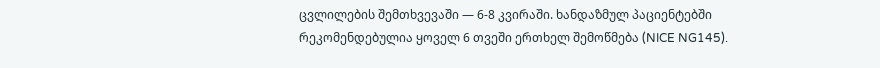ცვლილების შემთხვევაში — 6-8 კვირაში. ხანდაზმულ პაციენტებში რეკომენდებულია ყოველ 6 თვეში ერთხელ შემოწმება (NICE NG145).